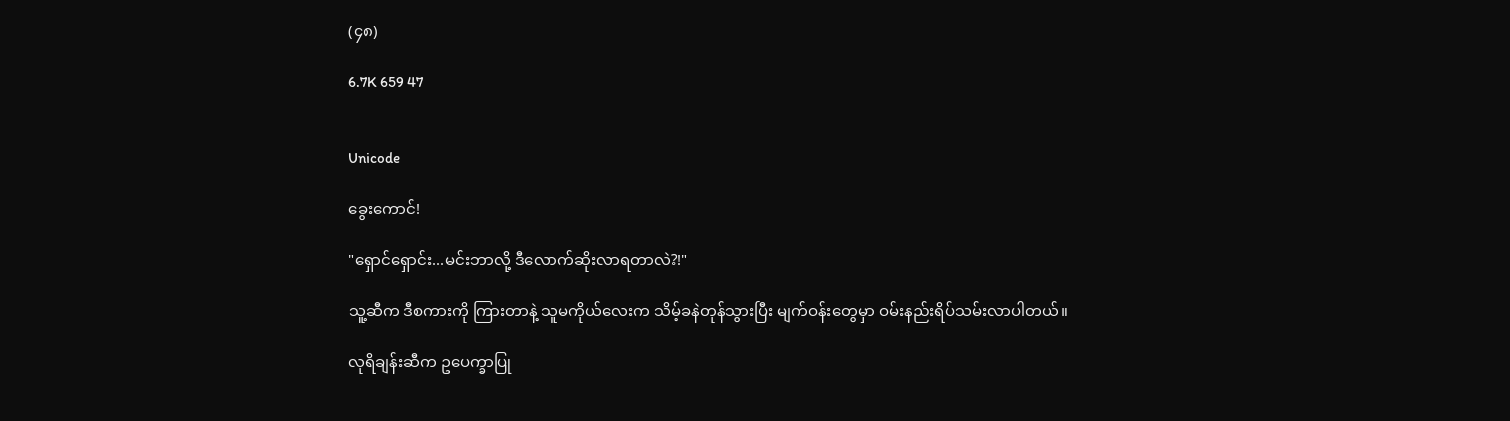(၄၈)

6.7K 659 47


Unicode

ခွေးကောင်!

"ရှောင်ရှောင်း...မင်းဘာလို့ ဒီလောက်ဆိုးလာရတာလဲ?!"

သူ့ဆီက ဒီစကားကို ကြားတာနဲ့ သူမကိုယ်လေးက သိမ့်ခနဲတုန်သွားပြီး မျက်ဝန်းတွေမှာ ဝမ်းနည်းရိပ်သမ်း‌လာပါတယ်။

လုရိချန်းဆီက ဥပေက္ခာပြု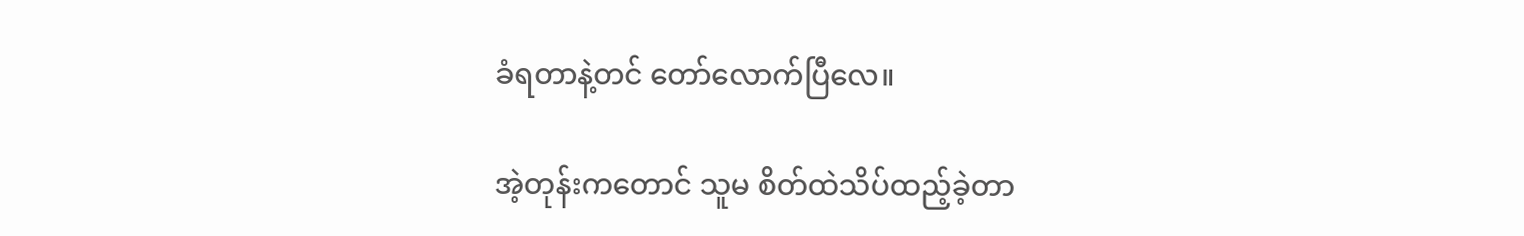ခံရတာနဲ့တင် တော်လောက်ပြီလေ။

အဲ့တုန်းကတောင် သူမ စိတ်ထဲသိပ်ထည့်ခဲ့တာ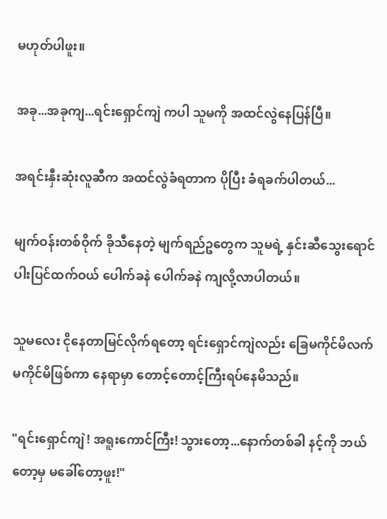မဟုတ်ပါဖူး။

အခု...အခုကျ...ရင်းရှောင်ကျဲ ကပါ သူမကို အထင်လွဲနေပြန်ပြီ။

အရင်းနှီးဆုံးလူဆီက အထင်လွဲခံရတာက ပိုပြီး ခံရခက်ပါတယ်...

မျက်ဝန်းတစ်ဝိုက် ခိုသီနေတဲ့ မျက်ရည်ဥတွေက သူမရဲ့ နှင်းဆီသွေးရောင် ပါးပြင်ထက်ဝယ် ပေါက်ခနဲ ပေါက်ခနဲ ကျလို့လာပါတယ်။

သူမလေး ငိုနေတာမြင်လိုက်ရတော့ ရင်းရှောင်ကျဲလည်း ခြေမကိုင်မိလက်မကိုင်မိဖြစ်ကာ နေရာမှာ တောင့်တောင့်ကြီးရပ်နေမိသည်။

"ရင်းရှောင်ကျဲ! အရူးကောင်ကြီး! သွားတော့...နောက်တစ်ခါ နင့်ကို ဘယ်တော့မှ မခေါ်တော့ဖူး!"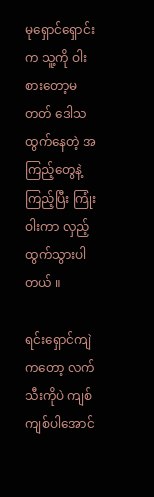မုရှောင်ရှောင်း က သူ့ကို ဝါးစားတော့မတတ် ဒေါသထွက်နေတဲ့ အကြည့်တွေနဲ့ကြည့်ပြီး ကြုံးဝါးကာ လှည့်ထွက်သွားပါတယ် ။

ရင်းရှောင်ကျဲ ကတော့ လက်သီးကိုပဲ ကျစ်ကျစ်ပါအောင်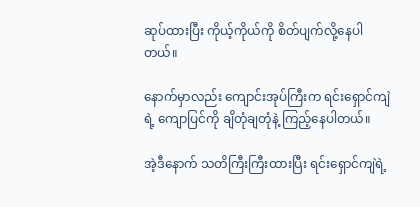ဆုပ်ထားပြီး ကိုယ့်ကိုယ်ကို စိတ်ပျက်လို့နေပါတယ်။

နောက်မှာလည်း ကျောင်းအုပ်ကြီးက ရင်းရှောင်ကျဲ ရဲ့ ကျောပြင်ကို ချိတုံချတုံနဲ့ ကြည့်နေပါတယ်။

အဲ့ဒီနောက် သတိကြီးကြီးထားပြီး ရင်းရှောင်ကျဲရဲ့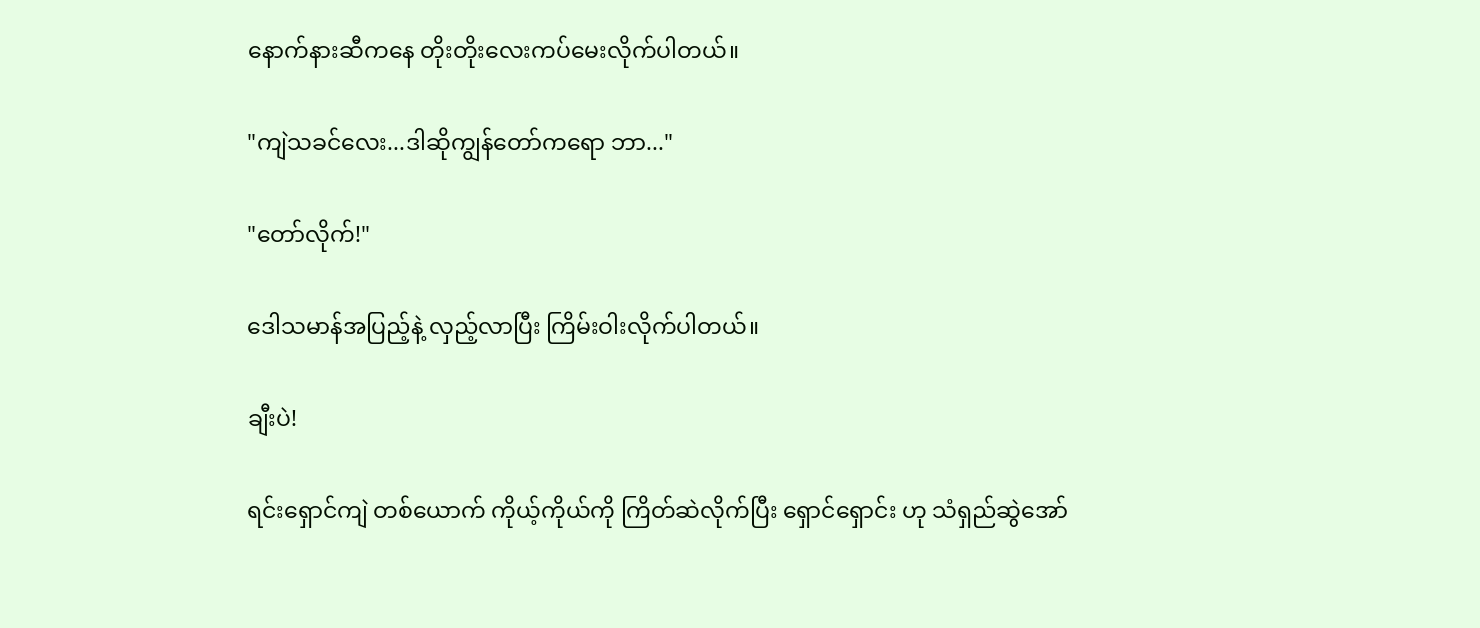နောက်နားဆီကနေ တိုးတိုးလေးကပ်မေးလိုက်ပါတယ်။

"ကျဲသခင်လေး...ဒါဆိုကျွန်တော်ကရော ဘာ..."

"တော်လိုက်!"

ဒေါသမာန်အပြည့်နဲ့ လှည့်လာပြီး ကြိမ်းဝါးလိုက်ပါတယ်။

ချီးပဲ!

ရင်းရှောင်ကျဲ တစ်ယောက် ကိုယ့်ကိုယ်ကို ကြိတ်ဆဲလိုက်ပြီး ရှောင်ရှောင်း ဟု သံရှည်ဆွဲအော်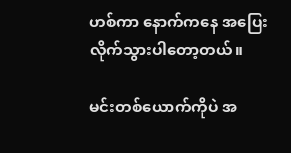ဟစ်ကာ နောက်ကနေ အပြေးလိုက်သွားပါတော့တယ်။

မင်းတစ်ယောက်ကိုပဲ အ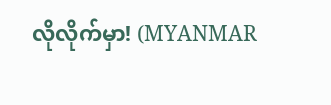လိုလိုက်မှာ! (MYANMAR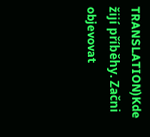TRANSLATION)Kde žijí příběhy. Začni objevovat